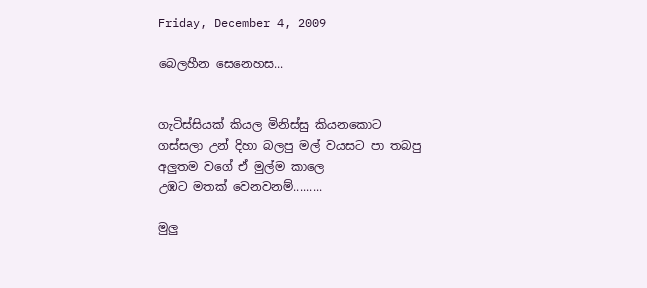Friday, December 4, 2009

බෙලහීන සෙනෙහස...


ගැටිස්සියක් කියල මිනිස්සු කියනකොට
ගස්සලා උන් දිහා බලපු මල් වයසට පා තබපු
අලුතම වගේ ඒ මුල්ම කාලෙ
උඹට මතක් වෙනවනම්.........

මුලු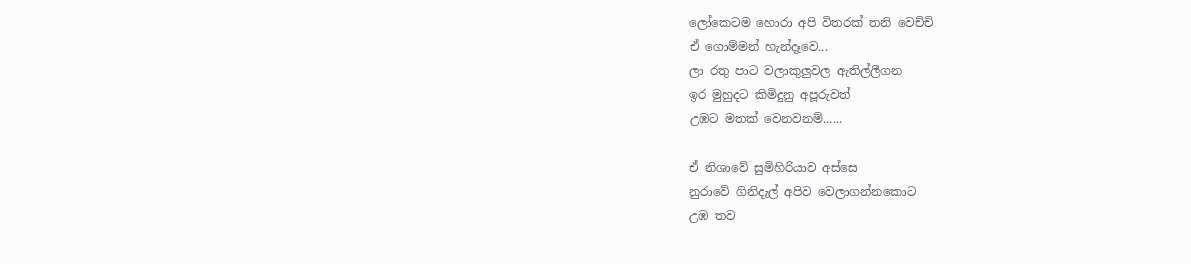ලෝකෙටම හොරා අපි විතරක් තනි වෙච්චි
ඒ ගොම්මන් හැන්දෑවෙ...
ලා රතු පාට වලාකුලුවල ඇතිල්ලීගන
ඉර මුහුදට කිමිදුනු අපූරුවත්
උඹට මතක් වෙනවනම්......

ඒ නිශාවේ සුමිහිරියාව අස්සෙ
නුරාවේ ගිනිදැල් අපිව වෙලාගන්නකොට
උඹ තව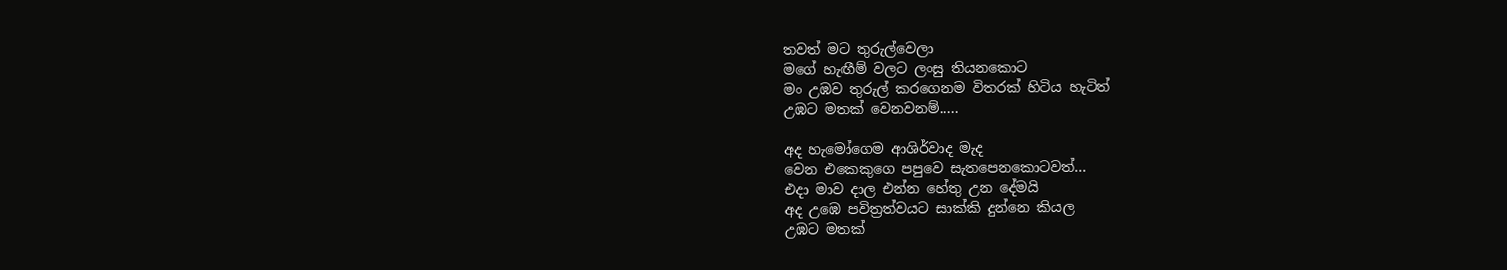තවත් මට තුරුල්වෙලා
මගේ හැඟීම් වලට ලංසු තියනකොට
මං උඹව තුරුල් කරගෙනම විතරක් හිටිය හැටිත්
උඹට මතක් වෙනවනම්.....

අද හැමෝගෙම ආශිර්වාද මැද
වෙන එකෙකුගෙ පපුවෙ සැතපෙනකොටවත්...
එදා මාව දාල එන්න හේතු උන දේමයි
අද උඹෙ පවිත්‍රත්වයට සාක්කි දුන්නෙ කියල
උඹට මතක්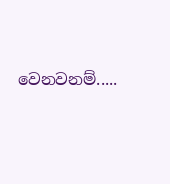වෙනවනම්.....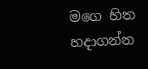මගෙ හිත හදාගන්න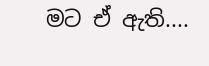මට ඒ ඇති....